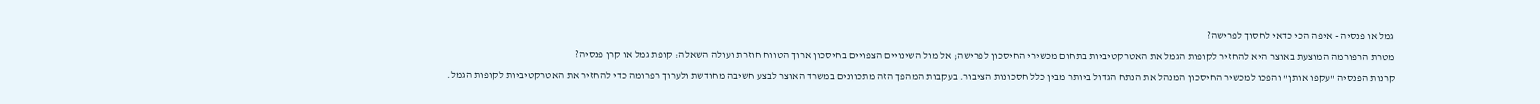גמל או פנסיה - איפה הכי כדאי לחסוך לפרישה?
מטרת הרפורמה המוצעת באוצר היא להחזיר לקופות הגמל את האטרקטיביות בתחום מכשירי החיסכון לפרישה; אל מול השינויים הצפויים בחיסכון ארוך הטווח חוזרת ועולה השאלה: קופת גמל או קרן פנסיה?
קרנות הפנסיה "עקפו אותן" והפכו למכשיר החיסכון המנהל את הנתח הגדול ביותר מבין כלל חסכונות הציבור. בעקבות המהפך הזה מתכוונים במשרד האוצר לבצע חשיבה מחודשת ולערוך רפרומה כדי להחזיר את האטרקטיביות לקופות הגמל.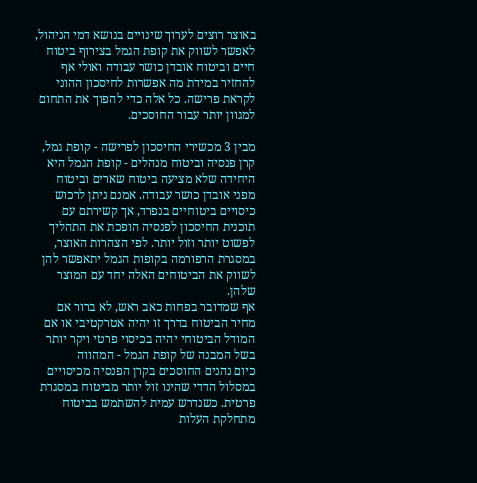באוצר רוצים לערוך שינויים בנושא דמי הניהול, לאפשר לשווק את קופת הגמל בצירוף ביטוח חיים וביטוח אובדן כושר עבודה ואולי אף להחזיר במידת מה אפשרות לחיסכון ההוני לקראת פרישה. כל אלה כדי להפוך את התחום למגוון יותר עבור החוסכים.

מבין 3 מכשירי החיסכון לפרישה - קופת גמל, קרן פנסיה וביטוח מנהלים - קופת הגמל היא היחידה שלא מציעה ביטוח שארים וביטוח מפני אובדן כושר עבודה. אמנם ניתן לרכוש כיסויים ביטוחיים בנפרד, אך קשירתם עם תוכנית החיסכון לפנסיה הופכת את התהליך לפשוט יותר וזול יותר. לפי הצהרות האוצר, במסגרת הרפורמה בקופות הגמל יתאפשר להן לשווק את הביטוחים האלה יחד עם המוצר שלהן.
אף שמדובר בפחות כאב ראש, לא ברור אם מחיר הביטוח בדרך זו יהיה אטרקטיבי או אם המודל הביטוחי יהיה בכיסוי פרטי ויקר יותר בשל המבנה של קופת הגמל - המהווה
כיום נהנים החוסכים בקרן הפנסיה מכיסויים במסלול הדדי שהינו זול יותר מביטוח במסגרת פרטית. כשנדרש עמית להשתמש בביטוח מתחלקת העלות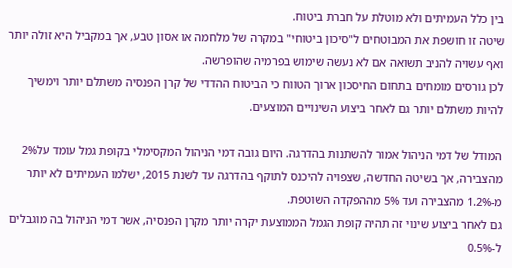בין כלל העמיתים ולא מוטלת על חברת ביטוח.
שיטה זו חושפת את המבוטחים ל"סיכון ביטוחי" במקרה של מלחמה או אסון טבע, אך במקביל היא זולה יותר ואף עשויה להניב תשואה אם לא נעשה שימוש בפרמיה שהופרשה.
לכן גורסים מומחים בתחום החיסכון ארוך הטווח כי הביטוח ההדדי של קרן הפנסיה משתלם יותר וימשיך להיות משתלם יותר גם לאחר ביצוע השינויים המוצעים.

המודל של דמי הניהול אמור להשתנות בהדרגה. היום גובה דמי הניהול המקסימלי בקופת גמל עומד על2% מהצבירה, אך בשיטה החדשה, שצפויה להיכנס לתוקף בהדרגה עד לשנת 2015, ישלמו העמיתים לא יותר מ-1.2% מהצבירה ועד 5% מההפקדה השוטפת.
גם לאחר ביצוע שינוי זה תהיה קופת הגמל הממוצעת יקרה יותר מקרן הפנסיה, אשר דמי הניהול בה מוגבלים ל-0.5%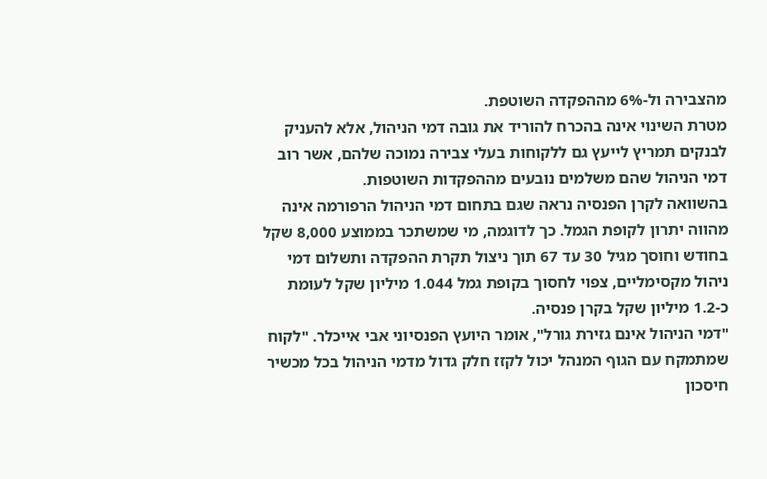מהצבירה ול-6% מההפקדה השוטפת.
מטרת השינוי אינה בהכרח להוריד את גובה דמי הניהול, אלא להעניק לבנקים תמריץ לייעץ גם ללקוחות בעלי צבירה נמוכה שלהם, אשר רוב דמי הניהול שהם משלמים נובעים מההפקדות השוטפות.
בהשוואה לקרן הפנסיה נראה שגם בתחום דמי הניהול הרפורמה אינה מהווה יתרון לקופת הגמל. כך לדוגמה, מי שמשתכר בממוצע 8,000 שקל בחודש וחוסך מגיל 30 עד 67 תוך ניצול תקרת ההפקדה ותשלום דמי ניהול מקסימליים, צפוי לחסוך בקופת גמל 1.044 מיליון שקל לעומת כ-1.2 מיליון שקל בקרן פנסיה.
"דמי הניהול אינם גזירת גורל", אומר היועץ הפנסיוני אבי אייכלר. "לקוח שמתמקח עם הגוף המנהל יכול לקזז חלק גדול מדמי הניהול בכל מכשיר חיסכון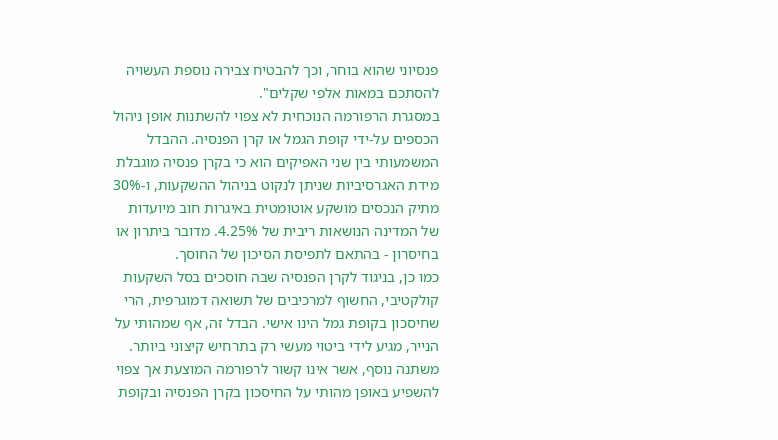פנסיוני שהוא בוחר, וכך להבטיח צבירה נוספת העשויה להסתכם במאות אלפי שקלים".
במסגרת הרפורמה הנוכחית לא צפוי להשתנות אופן ניהול הכספים על-ידי קופת הגמל או קרן הפנסיה. ההבדל המשמעותי בין שני האפיקים הוא כי בקרן פנסיה מוגבלת מידת האגרסיביות שניתן לנקוט בניהול ההשקעות, ו-30% מתיק הנכסים מושקע אוטומטית באיגרות חוב מיועדות של המדינה הנושאות ריבית של 4.25%. מדובר ביתרון או בחיסרון - בהתאם לתפיסת הסיכון של החוסך.
כמו כן, בניגוד לקרן הפנסיה שבה חוסכים בסל השקעות קולקטיבי, החשוף למרכיבים של תשואה דמוגרפית, הרי שחיסכון בקופת גמל הינו אישי. הבדל זה, אף שמהותי על הנייר, מגיע לידי ביטוי מעשי רק בתרחיש קיצוני ביותר.
משתנה נוסף, אשר אינו קשור לרפורמה המוצעת אך צפוי להשפיע באופן מהותי על החיסכון בקרן הפנסיה ובקופת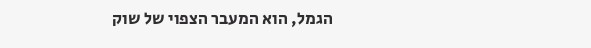הגמל, הוא המעבר הצפוי של שוק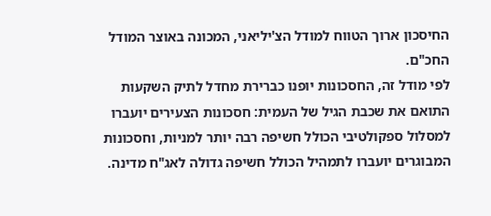החיסכון ארוך הטווח למודל הצ'יליאני, המכונה באוצר המודל החכ"ם.
לפי מודל זה, החסכונות יופנו כברירת מחדל לתיק השקעות התואם את שכבת הגיל של העמית: חסכונות הצעירים יועברו למסלול ספקולטיבי הכולל חשיפה רבה יותר למניות, וחסכונות המבוגרים יועברו לתמהיל הכולל חשיפה גדולה לאג"ח מדינה.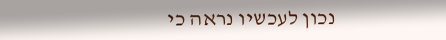נכון לעכשיו נראה כי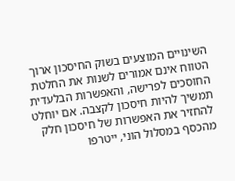השינויים המוצעים בשוק החיסכון ארוך הטווח אינם אמורים לשנות את החלטת החוסכים לפרישה, והאפשרות הבלעדית תמשיך להיות חיסכון לקצבה. אם יוחלט להחזיר את האפשרות של חיסכון חלק מהכסף במסלול הוני, ייטרפו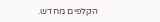הקלפים מחדש.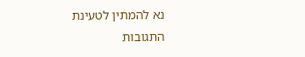נא להמתין לטעינת התגובות